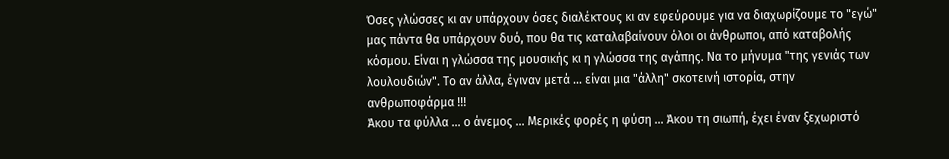Όσες γλώσσες κι αν υπάρχουν όσες διαλέκτους κι αν εφεύρουμε για να διαχωρίζουμε το "εγώ" μας πάντα θα υπάρχουν δυό, που θα τις καταλαβαίνουν όλοι οι άνθρωποι, από καταβολής κόσμου. Είναι η γλώσσα της μουσικής κι η γλώσσα της αγάπης. Να το μήνυμα "της γενιάς των λουλουδιών". Το αν άλλα, έγιναν μετά ... είναι μια "άλλη" σκοτεινή ιστορία, στην ανθρωποφάρμα !!!
Άκου τα φύλλα ... ο άνεμος ... Μερικές φορές η φύση ... Άκου τη σιωπή, έχει έναν ξεχωριστό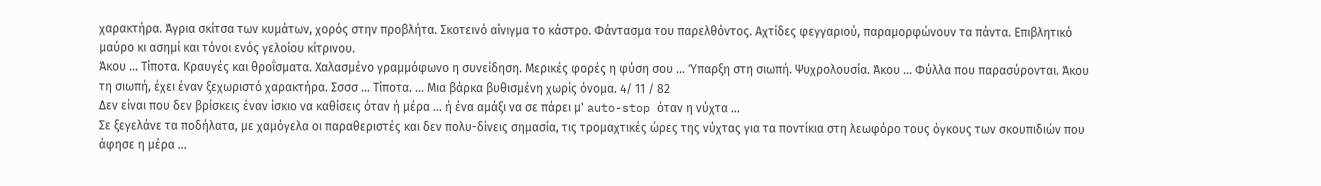χαρακτήρα. Άγρια σκίτσα των κυμάτων, χορός στην προβλήτα. Σκοτεινό αίνιγμα το κάστρο. Φάντασμα του παρελθόντος. Αχτίδες φεγγαριού, παραμορφώνουν τα πάντα. Επιβλητικό μαύρο κι ασημί και τόνοι ενός γελοίου κίτρινου.
Άκου ... Τίποτα. Κραυγές και θροΐσματα. Χαλασμένο γραμμόφωνο η συνείδηση. Μερικές φορές η φύση σου ... Ύπαρξη στη σιωπή. Ψυχρολουσία. Άκου ... Φύλλα που παρασύρονται. Άκου τη σιωπή, έχει έναν ξεχωριστό χαρακτήρα. Σσσσ ... Τίποτα. ... Μια βάρκα βυθισμένη χωρίς όνομα. 4/ 11 / 82
Δεν είναι που δεν βρίσκεις έναν ίσκιο να καθίσεις όταν ή μέρα ... ή ένα αμάξι να σε πάρει μ' auto-stop όταν η νύχτα ...
Σε ξεγελάνε τα ποδήλατα, με χαμόγελα οι παραθεριστές και δεν πολυ-δίνεις σημασία, τις τρομαχτικές ώρες της νύχτας για τα ποντίκια στη λεωφόρο τους όγκους των σκουπιδιών που άφησε η μέρα ...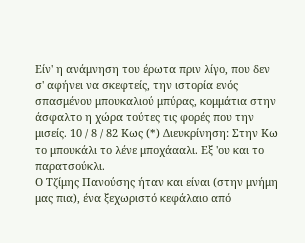Είν' η ανάμνηση του έρωτα πριν λίγο, που δεν σ' αφήνει να σκεφτείς, την ιστορία ενός σπασμένου μπουκαλιού μπύρας, κομμάτια στην άσφαλτο η χώρα τούτες τις φορές που την μισείς. 10 / 8 / 82 Κως (*) Διευκρίνηση: Στην Κω το μπουκάλι το λένε μποχάααλι. Εξ 'ου και το παρατσούκλι.
Ο Τζίμης Πανούσης ήταν και είναι (στην μνήμη μας πια), ένα ξεχωριστό κεφάλαιο από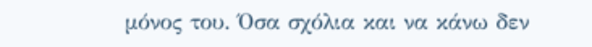μόνος του. Όσα σχόλια και να κάνω δεν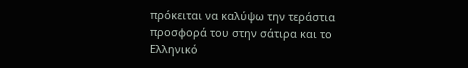πρόκειται να καλύψω την τεράστια προσφορά του στην σάτιρα και το Ελληνικό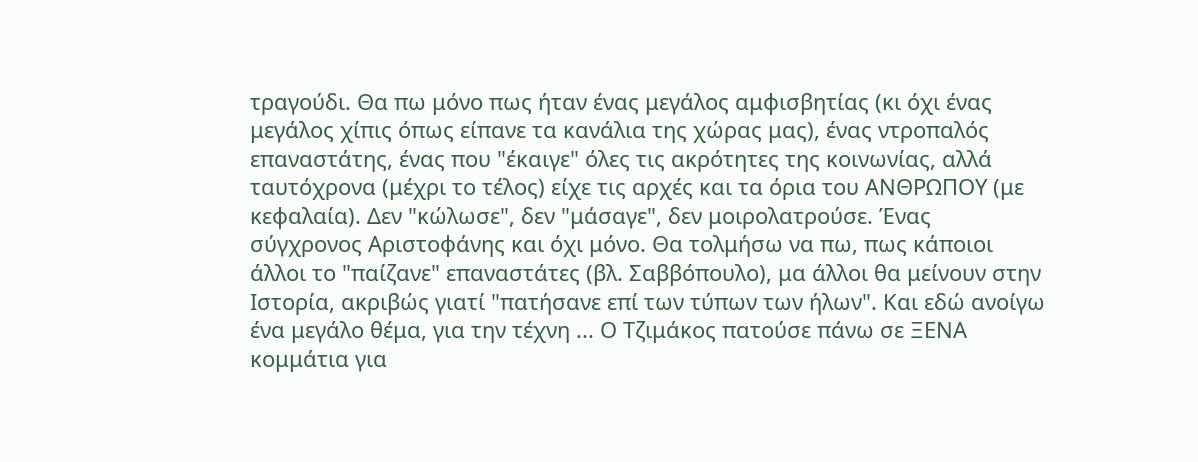τραγούδι. Θα πω μόνο πως ήταν ένας μεγάλος αμφισβητίας (κι όχι ένας μεγάλος χίπις όπως είπανε τα κανάλια της χώρας μας), ένας ντροπαλός επαναστάτης, ένας που "έκαιγε" όλες τις ακρότητες της κοινωνίας, αλλά ταυτόχρονα (μέχρι το τέλος) είχε τις αρχές και τα όρια του ΑΝΘΡΩΠΟΥ (με κεφαλαία). Δεν "κώλωσε", δεν "μάσαγε", δεν μοιρολατρούσε. Ένας σύγχρονος Αριστοφάνης και όχι μόνο. Θα τολμήσω να πω, πως κάποιοι άλλοι το "παίζανε" επαναστάτες (βλ. Σαββόπουλο), μα άλλοι θα μείνουν στην Ιστορία, ακριβώς γιατί "πατήσανε επί των τύπων των ήλων". Και εδώ ανοίγω ένα μεγάλο θέμα, για την τέχνη ... Ο Τζιμάκος πατούσε πάνω σε ΞΕΝΑ κομμάτια για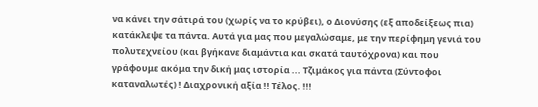να κάνει την σάτιρά του (χωρίς να το κρύβει), ο Διονύσης (εξ αποδείξεως πια) κατάκλεψε τα πάντα. Αυτά για μας που μεγαλώσαμε, με την περίφημη γενιά του πολυτεχνείου (και βγήκανε διαμάντια και σκατά ταυτόχρονα) και που γράφουμε ακόμα την δική μας ιστορία ... Τζιμάκος για πάντα (Σύντοφοι καταναλωτές) ! Διαχρονική αξία !! Τέλος. !!!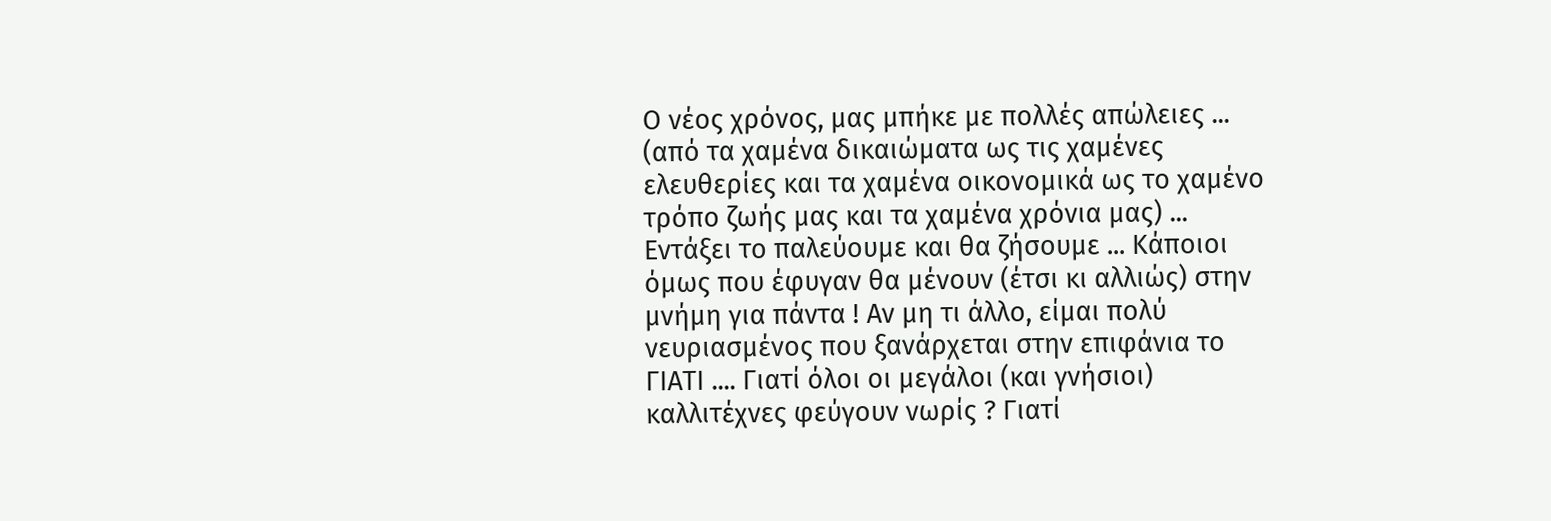Ο νέος χρόνος, μας μπήκε με πολλές απώλειες ... (από τα χαμένα δικαιώματα ως τις χαμένες ελευθερίες και τα χαμένα οικονομικά ως το χαμένο τρόπο ζωής μας και τα χαμένα χρόνια μας) ... Εντάξει το παλεύουμε και θα ζήσουμε ... Κάποιοι όμως που έφυγαν θα μένουν (έτσι κι αλλιώς) στην μνήμη για πάντα ! Αν μη τι άλλο, είμαι πολύ νευριασμένος που ξανάρχεται στην επιφάνια το ΓΙΑΤΙ .... Γιατί όλοι οι μεγάλοι (και γνήσιοι) καλλιτέχνες φεύγουν νωρίς ? Γιατί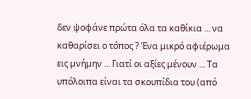δεν ψοφάνε πρώτα όλα τα καθίκια ... να καθαρίσει ο τόπος ? Ένα μικρό αφιέρωμα εις μνήμην ... Γιατί οι αξίες μένουν ... Τα υπόλοιπα είναι τα σκουπίδια του (από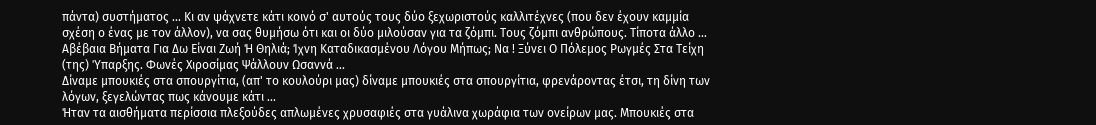πάντα) συστήματος ... Κι αν ψάχνετε κάτι κοινό σ' αυτούς τους δύο ξεχωριστούς καλλιτέχνες (που δεν έχουν καμμία σχέση ο ένας με τον άλλον), να σας θυμήσω ότι και οι δύο μιλούσαν για τα ζόμπι. Τους ζόμπι ανθρώπους. Τίποτα άλλο ...
Αβέβαια Βήματα Για Δω Είναι Ζωή Ή Θηλιά; Ίχνη Καταδικασμένου Λόγου Μήπως; Να ! Ξύνει Ο Πόλεμος Ρωγμές Στα Τείχη (της) Ύπαρξης. Φωνές Χιροσίμας Ψάλλουν Ωσαννά ...
Δίναμε μπουκιές στα σπουργίτια, (απ' το κουλούρι μας) δίναμε μπουκιές στα σπουργίτια, φρενάροντας έτσι, τη δίνη των λόγων, ξεγελώντας πως κάνουμε κάτι ...
Ήταν τα αισθήματα περίσσια πλεξούδες απλωμένες χρυσαφιές στα γυάλινα χωράφια των ονείρων μας. Μπουκιές στα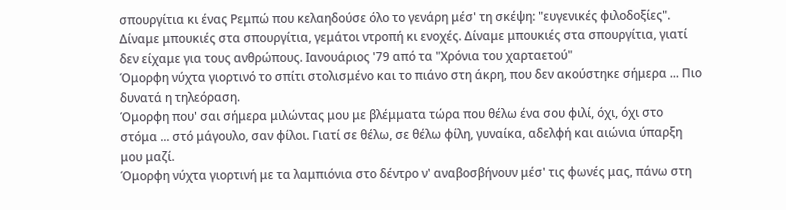σπουργίτια κι ένας Ρεμπώ που κελαηδούσε όλο το γενάρη μέσ' τη σκέψη: "ευγενικές φιλοδοξίες".
Δίναμε μπουκιές στα σπουργίτια, γεμάτοι ντροπή κι ενοχές. Δίναμε μπουκιές στα σπουργίτια, γιατί δεν είχαμε για τους ανθρώπους. Ιανουάριος '79 από τα "Χρόνια του χαρταετού"
Όμορφη νύχτα γιορτινό το σπίτι στολισμένο και το πιάνο στη άκρη, που δεν ακούστηκε σήμερα ... Πιο δυνατά η τηλεόραση.
Όμορφη που' σαι σήμερα μιλώντας μου με βλέμματα τώρα που θέλω ένα σου φιλί, όχι, όχι στο στόμα ... στό μάγουλο, σαν φίλοι. Γιατί σε θέλω, σε θέλω φίλη, γυναίκα, αδελφή και αιώνια ύπαρξη μου μαζί.
Όμορφη νύχτα γιορτινή με τα λαμπιόνια στο δέντρο ν' αναβοσβήνουν μέσ' τις φωνές μας, πάνω στη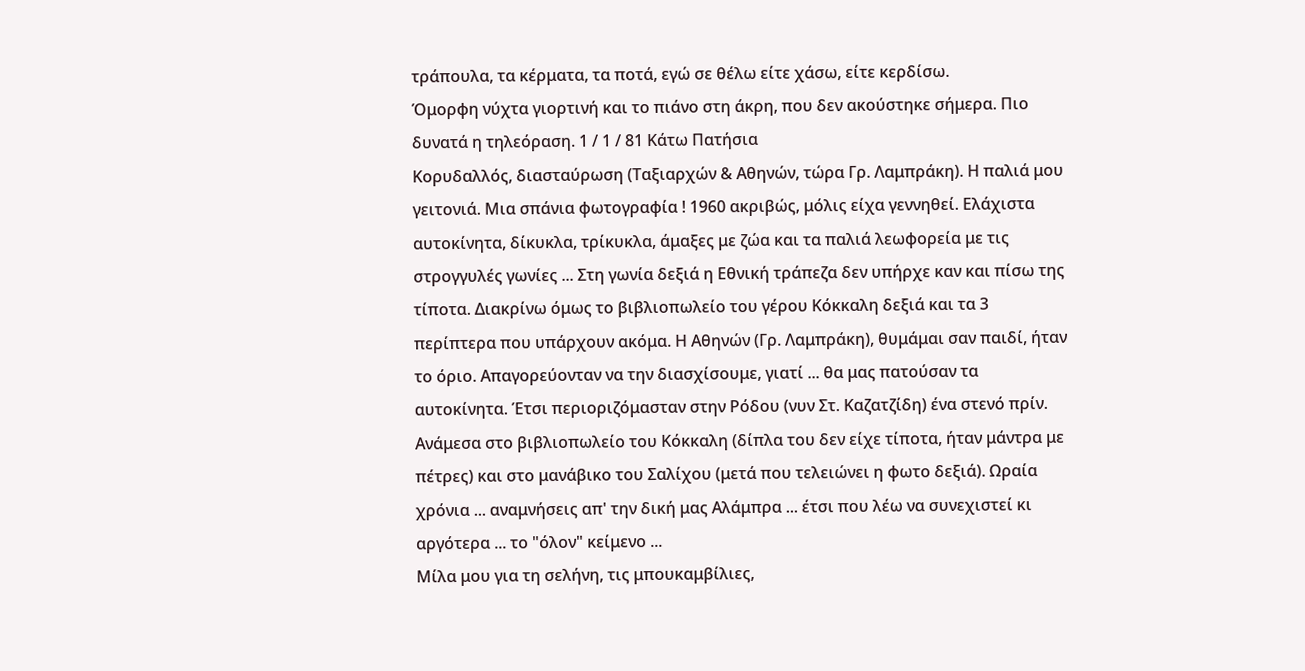τράπουλα, τα κέρματα, τα ποτά, εγώ σε θέλω είτε χάσω, είτε κερδίσω.
Όμορφη νύχτα γιορτινή και το πιάνο στη άκρη, που δεν ακούστηκε σήμερα. Πιο δυνατά η τηλεόραση. 1 / 1 / 81 Κάτω Πατήσια
Κορυδαλλός, διασταύρωση (Ταξιαρχών & Αθηνών, τώρα Γρ. Λαμπράκη). Η παλιά μου γειτονιά. Μια σπάνια φωτογραφία ! 1960 ακριβώς, μόλις είχα γεννηθεί. Ελάχιστα αυτοκίνητα, δίκυκλα, τρίκυκλα, άμαξες με ζώα και τα παλιά λεωφορεία με τις στρογγυλές γωνίες ... Στη γωνία δεξιά η Εθνική τράπεζα δεν υπήρχε καν και πίσω της τίποτα. Διακρίνω όμως το βιβλιοπωλείο του γέρου Κόκκαλη δεξιά και τα 3 περίπτερα που υπάρχουν ακόμα. Η Αθηνών (Γρ. Λαμπράκη), θυμάμαι σαν παιδί, ήταν το όριο. Απαγορεύονταν να την διασχίσουμε, γιατί ... θα μας πατούσαν τα αυτοκίνητα. Έτσι περιοριζόμασταν στην Ρόδου (νυν Στ. Καζατζίδη) ένα στενό πρίν. Ανάμεσα στο βιβλιοπωλείο του Κόκκαλη (δίπλα του δεν είχε τίποτα, ήταν μάντρα με πέτρες) και στο μανάβικο του Σαλίχου (μετά που τελειώνει η φωτο δεξιά). Ωραία χρόνια ... αναμνήσεις απ' την δική μας Αλάμπρα ... έτσι που λέω να συνεχιστεί κι αργότερα ... το "όλον" κείμενο ...
Μίλα μου για τη σελήνη, τις μπουκαμβίλιες,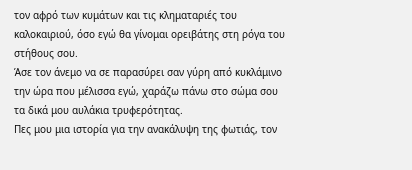τον αφρό των κυμάτων και τις κληματαριές του καλοκαιριού, όσο εγώ θα γίνομαι ορειβάτης στη ρόγα του στήθους σου.
Άσε τον άνεμο να σε παρασύρει σαν γύρη από κυκλάμινο την ώρα που μέλισσα εγώ, χαράζω πάνω στο σώμα σου τα δικά μου αυλάκια τρυφερότητας.
Πες μου μια ιστορία για την ανακάλυψη της φωτιάς, τον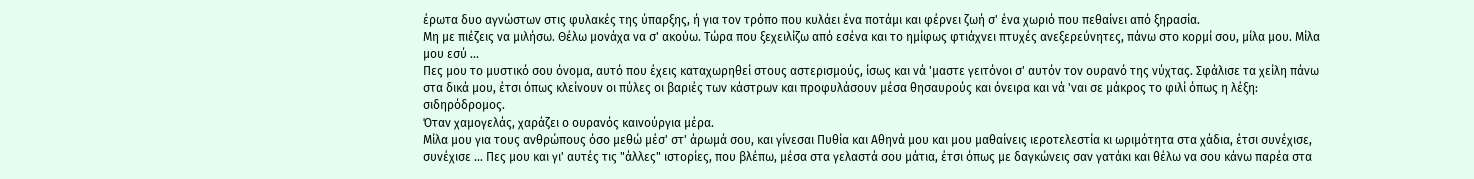έρωτα δυο αγνώστων στις φυλακές της ύπαρξης, ή για τον τρόπο που κυλάει ένα ποτάμι και φέρνει ζωή σ' ένα χωριό που πεθαίνει από ξηρασία.
Μη με πιέζεις να μιλήσω. Θέλω μονάχα να σ' ακούω. Τώρα που ξεχειλίζω από εσένα και το ημίφως φτιάχνει πτυχές ανεξερεύνητες, πάνω στο κορμί σου, μίλα μου. Μίλα μου εσύ ...
Πες μου το μυστικό σου όνομα, αυτό που έχεις καταχωρηθεί στους αστερισμούς, ίσως και νά 'μαστε γειτόνοι σ' αυτόν τον ουρανό της νύχτας. Σφάλισε τα χείλη πάνω στα δικά μου, έτσι όπως κλείνουν οι πύλες οι βαριές των κάστρων και προφυλάσουν μέσα θησαυρούς και όνειρα και νά 'ναι σε μάκρος το φιλί όπως η λέξη: σιδηρόδρομος.
Όταν χαμογελάς, χαράζει ο ουρανός καινούργια μέρα.
Μίλα μου για τους ανθρώπους όσο μεθώ μέσ' στ' άρωμά σου, και γίνεσαι Πυθία και Αθηνά μου και μου μαθαίνεις ιεροτελεστία κι ωριμότητα στα χάδια, έτσι συνέχισε, συνέχισε ... Πες μου και γι' αυτές τις "άλλες" ιστορίες, που βλέπω, μέσα στα γελαστά σου μάτια, έτσι όπως με δαγκώνεις σαν γατάκι και θέλω να σου κάνω παρέα στα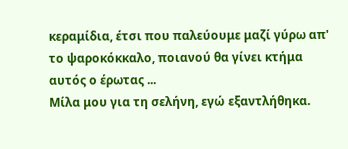κεραμίδια, έτσι που παλεύουμε μαζί γύρω απ' το ψαροκόκκαλο, ποιανού θα γίνει κτήμα αυτός ο έρωτας ...
Μίλα μου για τη σελήνη, εγώ εξαντλήθηκα.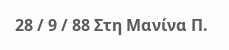28 / 9 / 88 Στη Μανίνα Π.